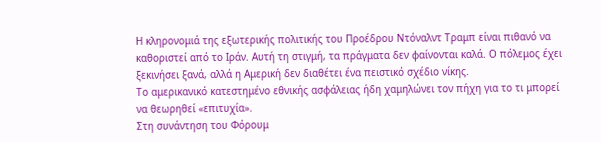Η κληρονομιά της εξωτερικής πολιτικής του Προέδρου Ντόναλντ Τραμπ είναι πιθανό να καθοριστεί από το Ιράν. Αυτή τη στιγμή, τα πράγματα δεν φαίνονται καλά. Ο πόλεμος έχει ξεκινήσει ξανά, αλλά η Αμερική δεν διαθέτει ένα πειστικό σχέδιο νίκης.
Το αμερικανικό κατεστημένο εθνικής ασφάλειας ήδη χαμηλώνει τον πήχη για το τι μπορεί να θεωρηθεί «επιτυχία».
Στη συνάντηση του Φόρουμ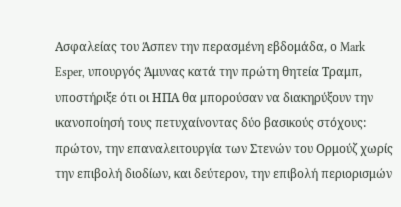Ασφαλείας του Άσπεν την περασμένη εβδομάδα, ο Mark Esper, υπουργός Άμυνας κατά την πρώτη θητεία Τραμπ, υποστήριξε ότι οι ΗΠΑ θα μπορούσαν να διακηρύξουν την ικανοποίησή τους πετυχαίνοντας δύο βασικούς στόχους: πρώτον, την επαναλειτουργία των Στενών του Ορμούζ χωρίς την επιβολή διοδίων, και δεύτερον, την επιβολή περιορισμών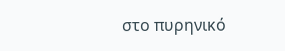στο πυρηνικό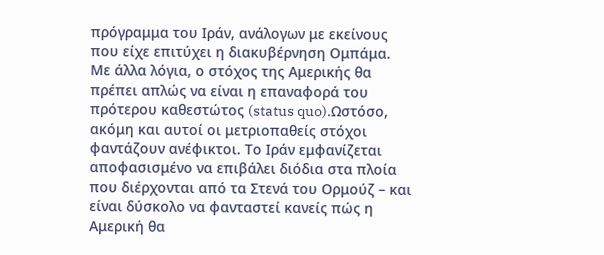πρόγραμμα του Ιράν, ανάλογων με εκείνους που είχε επιτύχει η διακυβέρνηση Ομπάμα. Με άλλα λόγια, ο στόχος της Αμερικής θα πρέπει απλώς να είναι η επαναφορά του πρότερου καθεστώτος (status quo).Ωστόσο, ακόμη και αυτοί οι μετριοπαθείς στόχοι φαντάζουν ανέφικτοι. Το Ιράν εμφανίζεται αποφασισμένο να επιβάλει διόδια στα πλοία που διέρχονται από τα Στενά του Ορμούζ – και είναι δύσκολο να φανταστεί κανείς πώς η Αμερική θα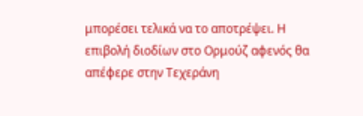μπορέσει τελικά να το αποτρέψει. Η επιβολή διοδίων στο Ορμούζ αφενός θα απέφερε στην Τεχεράνη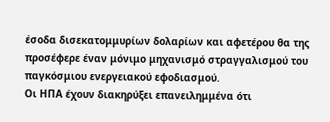έσοδα δισεκατομμυρίων δολαρίων και αφετέρου θα της προσέφερε έναν μόνιμο μηχανισμό στραγγαλισμού του παγκόσμιου ενεργειακού εφοδιασμού.
Οι ΗΠΑ έχουν διακηρύξει επανειλημμένα ότι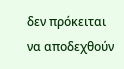δεν πρόκειται να αποδεχθούν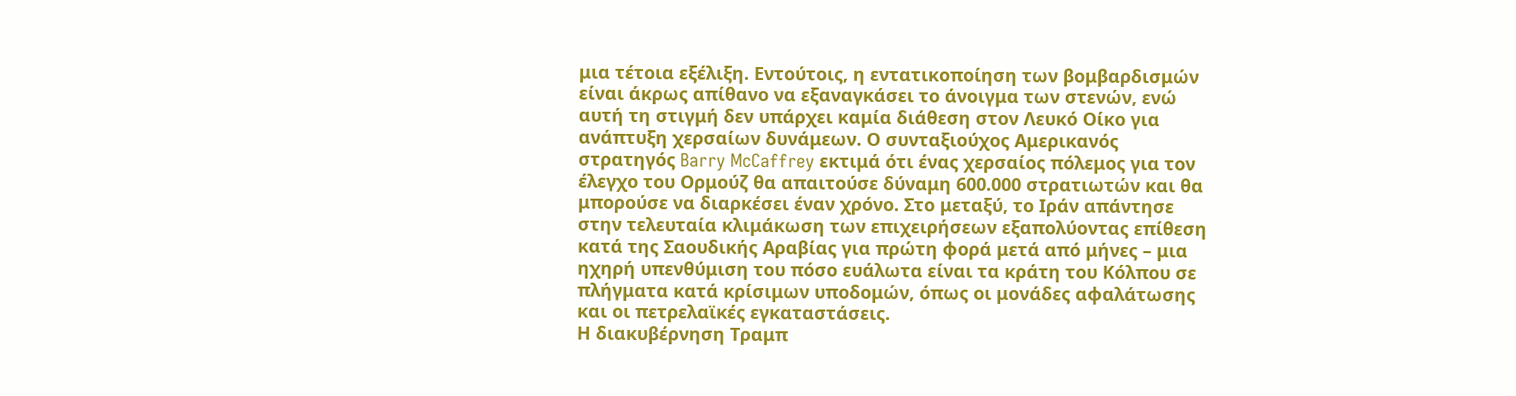μια τέτοια εξέλιξη. Εντούτοις, η εντατικοποίηση των βομβαρδισμών είναι άκρως απίθανο να εξαναγκάσει το άνοιγμα των στενών, ενώ αυτή τη στιγμή δεν υπάρχει καμία διάθεση στον Λευκό Οίκο για ανάπτυξη χερσαίων δυνάμεων. Ο συνταξιούχος Αμερικανός στρατηγός Barry McCaffrey εκτιμά ότι ένας χερσαίος πόλεμος για τον έλεγχο του Ορμούζ θα απαιτούσε δύναμη 600.000 στρατιωτών και θα μπορούσε να διαρκέσει έναν χρόνο. Στο μεταξύ, το Ιράν απάντησε στην τελευταία κλιμάκωση των επιχειρήσεων εξαπολύοντας επίθεση κατά της Σαουδικής Αραβίας για πρώτη φορά μετά από μήνες – μια ηχηρή υπενθύμιση του πόσο ευάλωτα είναι τα κράτη του Κόλπου σε πλήγματα κατά κρίσιμων υποδομών, όπως οι μονάδες αφαλάτωσης και οι πετρελαϊκές εγκαταστάσεις.
Η διακυβέρνηση Τραμπ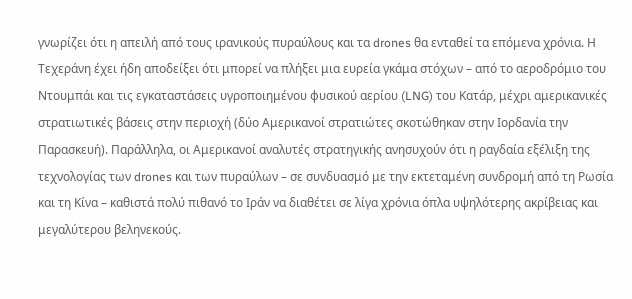γνωρίζει ότι η απειλή από τους ιρανικούς πυραύλους και τα drones θα ενταθεί τα επόμενα χρόνια. Η Τεχεράνη έχει ήδη αποδείξει ότι μπορεί να πλήξει μια ευρεία γκάμα στόχων – από το αεροδρόμιο του Ντουμπάι και τις εγκαταστάσεις υγροποιημένου φυσικού αερίου (LNG) του Κατάρ, μέχρι αμερικανικές στρατιωτικές βάσεις στην περιοχή (δύο Αμερικανοί στρατιώτες σκοτώθηκαν στην Ιορδανία την Παρασκευή). Παράλληλα, οι Αμερικανοί αναλυτές στρατηγικής ανησυχούν ότι η ραγδαία εξέλιξη της τεχνολογίας των drones και των πυραύλων – σε συνδυασμό με την εκτεταμένη συνδρομή από τη Ρωσία και τη Κίνα – καθιστά πολύ πιθανό το Ιράν να διαθέτει σε λίγα χρόνια όπλα υψηλότερης ακρίβειας και μεγαλύτερου βεληνεκούς.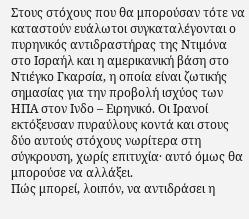Στους στόχους που θα μπορούσαν τότε να καταστούν ευάλωτοι συγκαταλέγονται ο πυρηνικός αντιδραστήρας της Ντιμόνα στο Ισραήλ και η αμερικανική βάση στο Ντιέγκο Γκαρσία, η οποία είναι ζωτικής σημασίας για την προβολή ισχύος των ΗΠΑ στον Ινδο – Ειρηνικό. Οι Ιρανοί εκτόξευσαν πυραύλους κοντά και στους δύο αυτούς στόχους νωρίτερα στη σύγκρουση, χωρίς επιτυχία· αυτό όμως θα μπορούσε να αλλάξει.
Πώς μπορεί, λοιπόν, να αντιδράσει η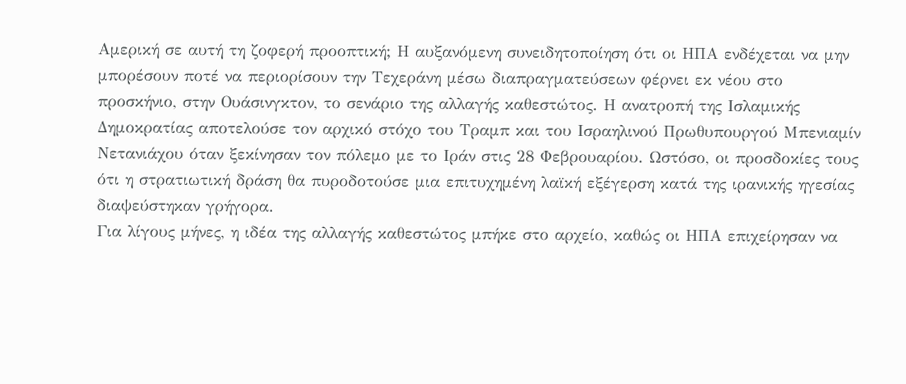Αμερική σε αυτή τη ζοφερή προοπτική; Η αυξανόμενη συνειδητοποίηση ότι οι ΗΠΑ ενδέχεται να μην μπορέσουν ποτέ να περιορίσουν την Τεχεράνη μέσω διαπραγματεύσεων φέρνει εκ νέου στο προσκήνιο, στην Ουάσινγκτον, το σενάριο της αλλαγής καθεστώτος. Η ανατροπή της Ισλαμικής Δημοκρατίας αποτελούσε τον αρχικό στόχο του Τραμπ και του Ισραηλινού Πρωθυπουργού Μπενιαμίν Νετανιάχου όταν ξεκίνησαν τον πόλεμο με το Ιράν στις 28 Φεβρουαρίου. Ωστόσο, οι προσδοκίες τους ότι η στρατιωτική δράση θα πυροδοτούσε μια επιτυχημένη λαϊκή εξέγερση κατά της ιρανικής ηγεσίας διαψεύστηκαν γρήγορα.
Για λίγους μήνες, η ιδέα της αλλαγής καθεστώτος μπήκε στο αρχείο, καθώς οι ΗΠΑ επιχείρησαν να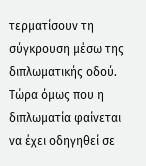τερματίσουν τη σύγκρουση μέσω της διπλωματικής οδού. Τώρα όμως που η διπλωματία φαίνεται να έχει οδηγηθεί σε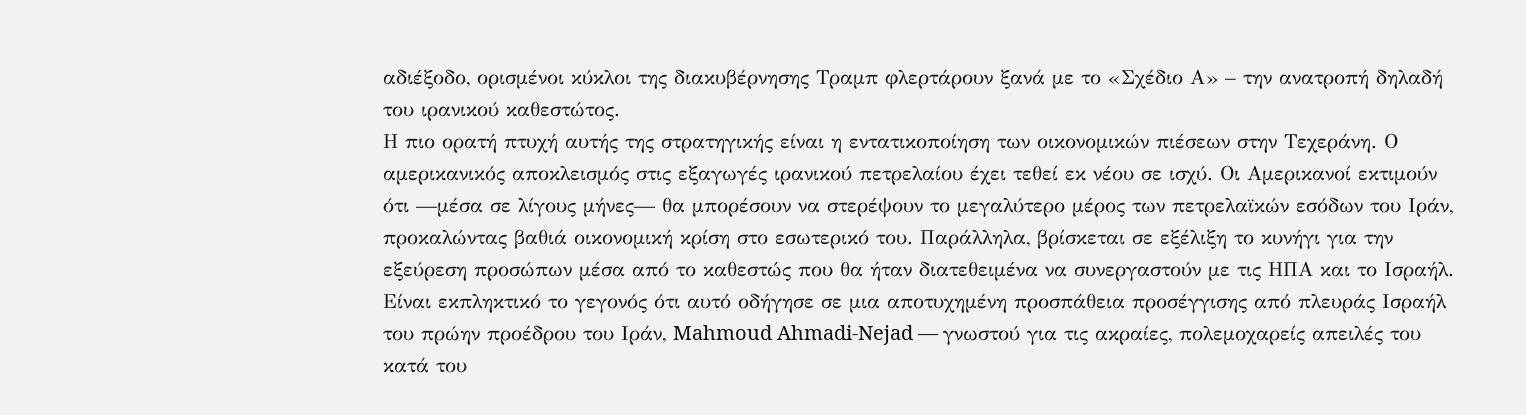αδιέξοδο, ορισμένοι κύκλοι της διακυβέρνησης Τραμπ φλερτάρουν ξανά με το «Σχέδιο Α» – την ανατροπή δηλαδή του ιρανικού καθεστώτος.
Η πιο ορατή πτυχή αυτής της στρατηγικής είναι η εντατικοποίηση των οικονομικών πιέσεων στην Τεχεράνη. Ο αμερικανικός αποκλεισμός στις εξαγωγές ιρανικού πετρελαίου έχει τεθεί εκ νέου σε ισχύ. Οι Αμερικανοί εκτιμούν ότι —μέσα σε λίγους μήνες— θα μπορέσουν να στερέψουν το μεγαλύτερο μέρος των πετρελαϊκών εσόδων του Ιράν, προκαλώντας βαθιά οικονομική κρίση στο εσωτερικό του. Παράλληλα, βρίσκεται σε εξέλιξη το κυνήγι για την εξεύρεση προσώπων μέσα από το καθεστώς που θα ήταν διατεθειμένα να συνεργαστούν με τις ΗΠΑ και το Ισραήλ. Είναι εκπληκτικό το γεγονός ότι αυτό οδήγησε σε μια αποτυχημένη προσπάθεια προσέγγισης από πλευράς Ισραήλ του πρώην προέδρου του Ιράν, Mahmoud Ahmadi-Nejad — γνωστού για τις ακραίες, πολεμοχαρείς απειλές του κατά του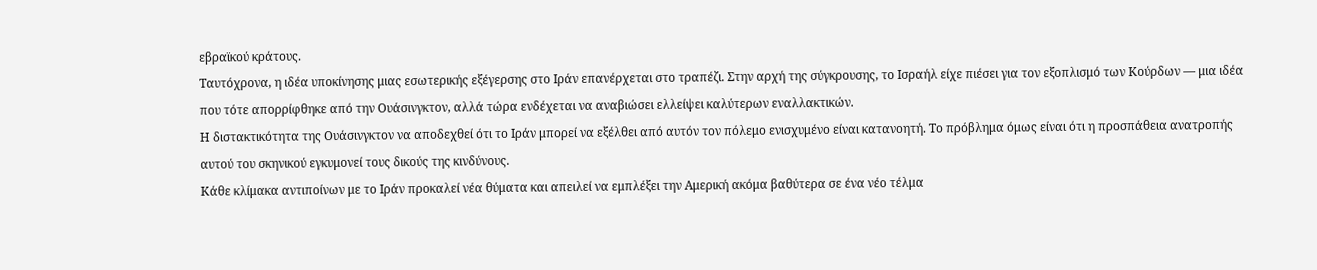εβραϊκού κράτους.
Ταυτόχρονα, η ιδέα υποκίνησης μιας εσωτερικής εξέγερσης στο Ιράν επανέρχεται στο τραπέζι. Στην αρχή της σύγκρουσης, το Ισραήλ είχε πιέσει για τον εξοπλισμό των Κούρδων — μια ιδέα που τότε απορρίφθηκε από την Ουάσινγκτον, αλλά τώρα ενδέχεται να αναβιώσει ελλείψει καλύτερων εναλλακτικών.
Η διστακτικότητα της Ουάσινγκτον να αποδεχθεί ότι το Ιράν μπορεί να εξέλθει από αυτόν τον πόλεμο ενισχυμένο είναι κατανοητή. Το πρόβλημα όμως είναι ότι η προσπάθεια ανατροπής αυτού του σκηνικού εγκυμονεί τους δικούς της κινδύνους.
Κάθε κλίμακα αντιποίνων με το Ιράν προκαλεί νέα θύματα και απειλεί να εμπλέξει την Αμερική ακόμα βαθύτερα σε ένα νέο τέλμα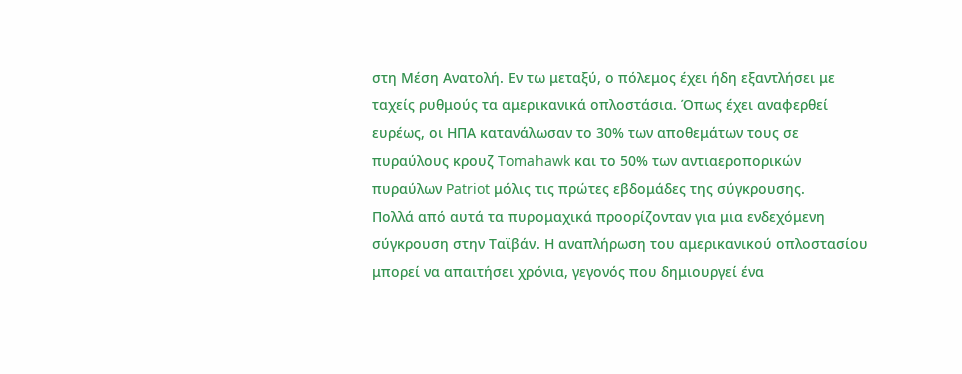στη Μέση Ανατολή. Εν τω μεταξύ, ο πόλεμος έχει ήδη εξαντλήσει με ταχείς ρυθμούς τα αμερικανικά οπλοστάσια. Όπως έχει αναφερθεί ευρέως, οι ΗΠΑ κατανάλωσαν το 30% των αποθεμάτων τους σε πυραύλους κρουζ Tomahawk και το 50% των αντιαεροπορικών πυραύλων Patriot μόλις τις πρώτες εβδομάδες της σύγκρουσης.
Πολλά από αυτά τα πυρομαχικά προορίζονταν για μια ενδεχόμενη σύγκρουση στην Ταϊβάν. Η αναπλήρωση του αμερικανικού οπλοστασίου μπορεί να απαιτήσει χρόνια, γεγονός που δημιουργεί ένα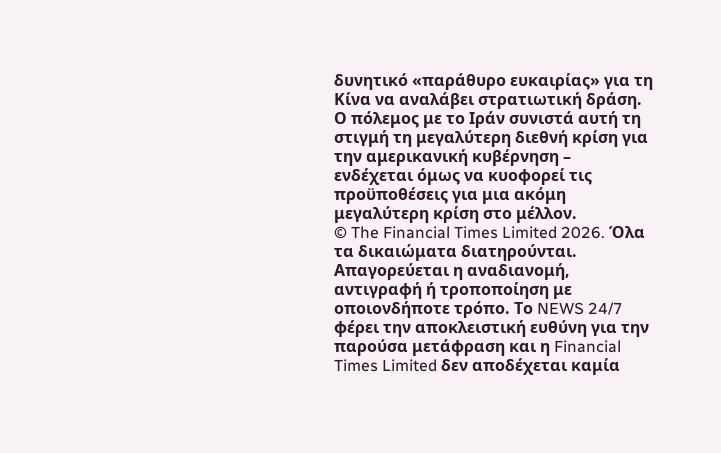δυνητικό «παράθυρο ευκαιρίας» για τη Κίνα να αναλάβει στρατιωτική δράση. Ο πόλεμος με το Ιράν συνιστά αυτή τη στιγμή τη μεγαλύτερη διεθνή κρίση για την αμερικανική κυβέρνηση – ενδέχεται όμως να κυοφορεί τις προϋποθέσεις για μια ακόμη μεγαλύτερη κρίση στο μέλλον.
© The Financial Times Limited 2026. Όλα τα δικαιώματα διατηρούνται. Απαγορεύεται η αναδιανομή, αντιγραφή ή τροποποίηση με οποιονδήποτε τρόπο. Το NEWS 24/7 φέρει την αποκλειστική ευθύνη για την παρούσα μετάφραση και η Financial Times Limited δεν αποδέχεται καμία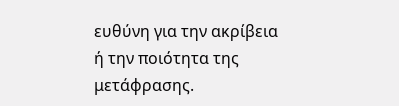ευθύνη για την ακρίβεια ή την ποιότητα της μετάφρασης.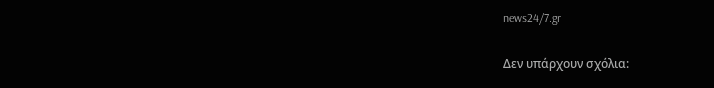news24/7.gr

Δεν υπάρχουν σχόλια: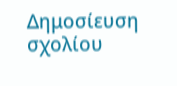Δημοσίευση σχολίου